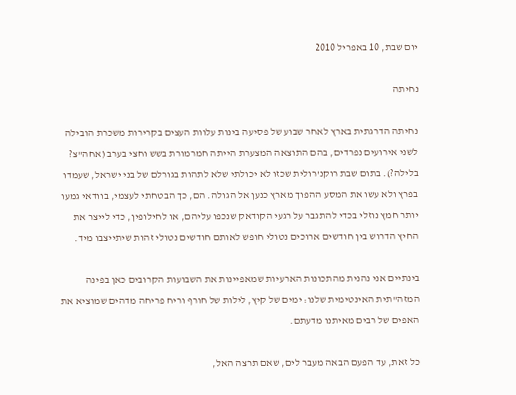יום שבת, 10 באפריל 2010

נחיתה

נחיתה הדרגתית בארץ לאחר שבוע של פסיעה בינות עלוות העצים בקרירות משכרת הובילה לשני אירועים נפרדים, בהם התוצאה המצערת הייתה חמרמורת בשש וחצי בערב (אחה"צ? בלילה?). בתום שבת רוקנ'רולית שכזו לא יכולתי שלא לתהות בגורלם של בני ישראל, שעמדו בפרץ ולא עשו את המסע ההפוך מארץ כנען אל הגולה. הם, כך הבטחתי לעצמי, בוודאי גמעו יותר חמץ נוזלי בכדי להתגבר על רגעי הקודאק שנכפו עליהם, או לחילופין, כדי לייצר את החיץ הדרוש בין חודשים ארוכים נטולי חופש לאותם חודשים נטולי זהות שיתייצבו מיד.

בינתיים אני נהנית מהתכונות הארעיות שמאפיינות את השבועות הקרובים כאן בפינה המזה"תית האינטימית שלנו: ימים של קיץ, לילות של חורף וריח פריחה מדהים שמוציא את האפים של רבים מאיתנו מדעתם.

כל זאת, עד הפעם הבאה מעבר לים, שאם תרצה האל,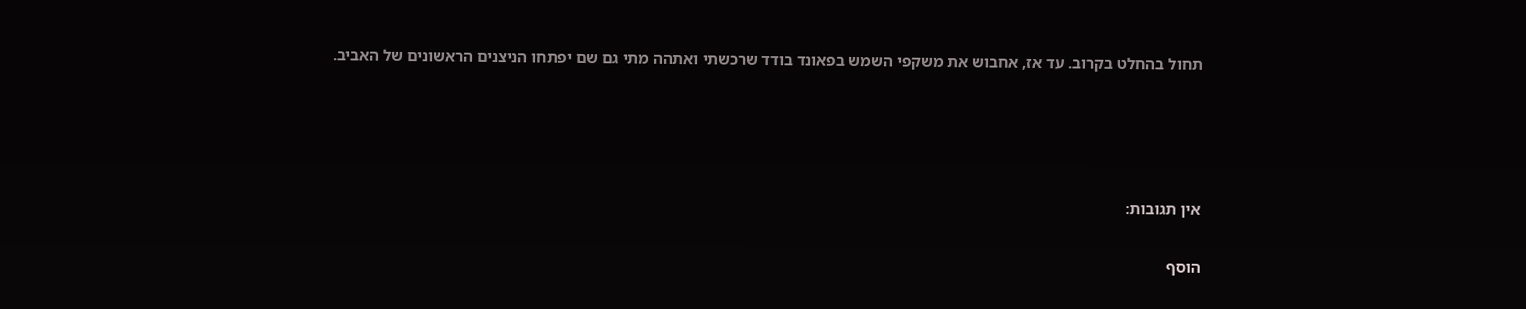תחול בהחלט בקרוב. עד אז, אחבוש את משקפי השמש בפאונד בודד שרכשתי ואתהה מתי גם שם יפתחו הניצנים הראשונים של האביב.




אין תגובות:

הוסף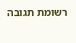רשומת תגובה